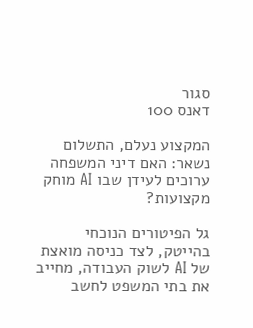סגור
דאנס 100

המקצוע נעלם, התשלום נשאר: האם דיני המשפחה ערוכים לעידן שבו AI מוחק מקצועות?

גל הפיטורים הנוכחי בהייטק, לצד כניסה מואצת של AI לשוק העבודה, מחייב את בתי המשפט לחשב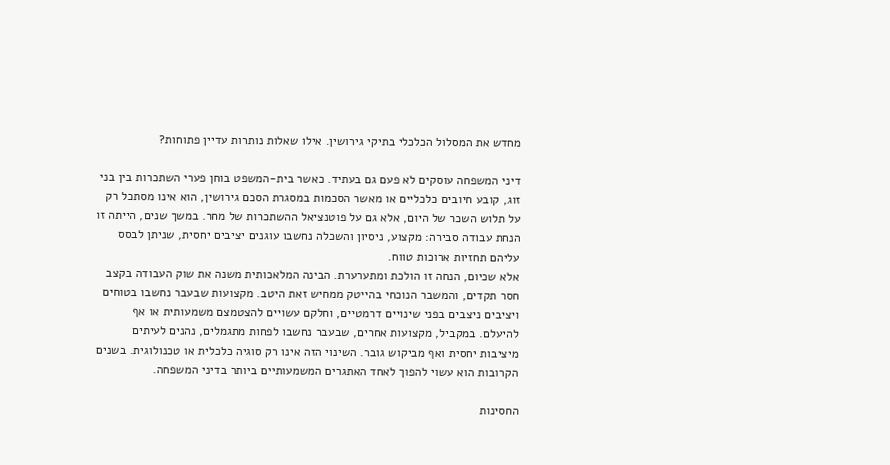מחדש את המסלול הכלכלי בתיקי גירושין. אילו שאלות נותרות עדיין פתוחות?

דיני המשפחה עוסקים לא פעם גם בעתיד. כאשר בית-המשפט בוחן פערי השתכרות בין בני זוג, קובע חיובים כלכליים או מאשר הסכמות במסגרת הסכם גירושין, הוא אינו מסתכל רק על תלוש השכר של היום, אלא גם על פוטנציאל ההשתכרות של מחר. במשך שנים, הייתה זו הנחת עבודה סבירה: מקצוע, ניסיון והשכלה נחשבו עוגנים יציבים יחסית, שניתן לבסס עליהם תחזיות ארוכות טווח.
אלא שכיום, הנחה זו הולכת ומתערערת. הבינה המלאכותית משנה את שוק העבודה בקצב חסר תקדים, והמשבר הנוכחי בהייטק ממחיש זאת היטב. מקצועות שבעבר נחשבו בטוחים ויציבים ניצבים בפני שינויים דרמטיים, וחלקם עשויים להצטמצם משמעותית או אף להיעלם. במקביל, מקצועות אחרים, שבעבר נחשבו לפחות מתגמלים, נהנים לעיתים מיציבות יחסית ואף מביקוש גובר. השינוי הזה אינו רק סוגיה כלכלית או טכנולוגית. בשנים הקרובות הוא עשוי להפוך לאחד האתגרים המשמעותיים ביותר בדיני המשפחה.

החסינות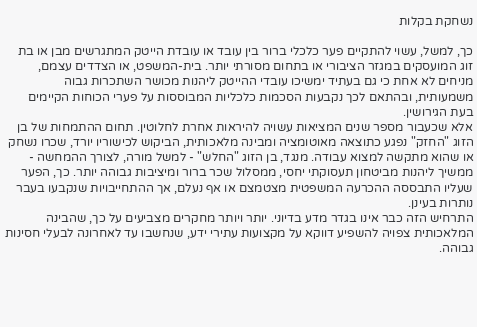נשחקת בקלות

כך, למשל, עשוי להתקיים פער כלכלי ברור בין עובד או עובדת הייטק המתגרשים מבן או בת זוג המועסקים במגזר הציבורי או בתחום מסורתי יותר. בית-המשפט, או הצדדים עצמם, מניחים לא אחת כי גם בעתיד ימשיכו עובדי ההייטק ליהנות מכושר השתכרות גבוה משמעותית, ובהתאם לכך נקבעות הסכמות כלכליות המבוססות על פערי הכוחות הקיימים בעת הגירושין.
אלא שכעבור מספר שנים המציאות עשויה להיראות אחרת לחלוטין. תחום ההתמחות של בן הזוג "החזק" נפגע כתוצאה מאוטומציה ומבינה מלאכותית, הביקוש לכישוריו יורד, שכרו נשחק או שהוא מתקשה למצוא עבודה. מנגד, בן הזוג "החלש" - למשל מורה, לצורך ההמחשה - ממשיך ליהנות מביטחון תעסוקתי יחסי, ממסלול שכר ברור ומיציבות גבוהה יותר. כך, הפער שעליו התבססה ההכרעה המשפטית מצטמצם או אף נעלם, אך ההתחייבויות שנקבעו בעבר נותרות בעינן.
התרחיש הזה כבר אינו בגדר מדע בדיוני. יותר ויותר מחקרים מצביעים על כך, שהבינה המלאכותית צפויה להשפיע דווקא על מקצועות עתירי ידע, שנחשבו עד לאחרונה לבעלי חסינות גבוהה.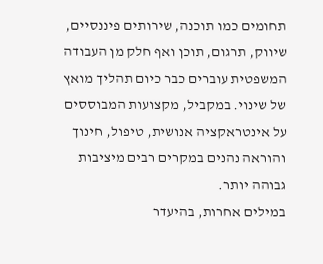תחומים כמו תוכנה, שירותים פיננסיים, שיווק, תרגום, תוכן ואף חלק מן העבודה המשפטית עוברים כבר כיום תהליך מואץ של שינוי. במקביל, מקצועות המבוססים על אינטראקציה אנושית, טיפול, חינוך והוראה נהנים במקרים רבים מיציבות גבוהה יותר.
במילים אחרות, בהיעדר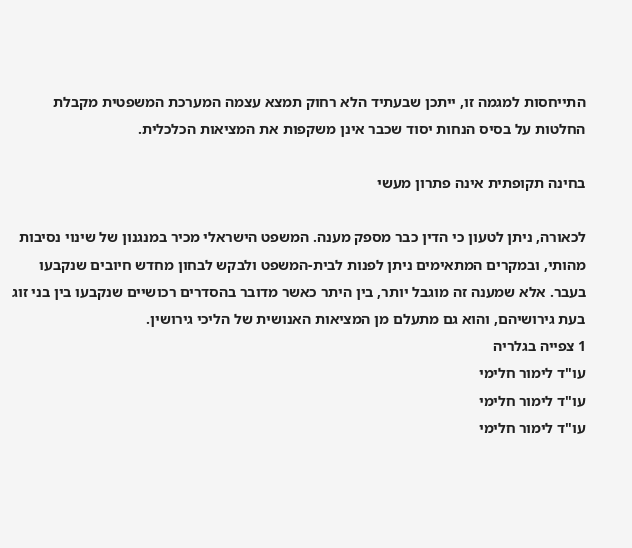התייחסות למגמה זו, ייתכן שבעתיד הלא רחוק תמצא עצמה המערכת המשפטית מקבלת החלטות על בסיס הנחות יסוד שכבר אינן משקפות את המציאות הכלכלית.

בחינה תקופתית אינה פתרון מעשי

לכאורה, ניתן לטעון כי הדין כבר מספק מענה. המשפט הישראלי מכיר במנגנון של שינוי נסיבות מהותי, ובמקרים המתאימים ניתן לפנות לבית-המשפט ולבקש לבחון מחדש חיובים שנקבעו בעבר. אלא שמענה זה מוגבל יותר, בין היתר כאשר מדובר בהסדרים רכושיים שנקבעו בין בני זוג בעת גירושיהם, והוא גם מתעלם מן המציאות האנושית של הליכי גירושין.
1 צפייה בגלריה
עו"ד לימור חלימי
עו"ד לימור חלימי
עו"ד לימור חלימי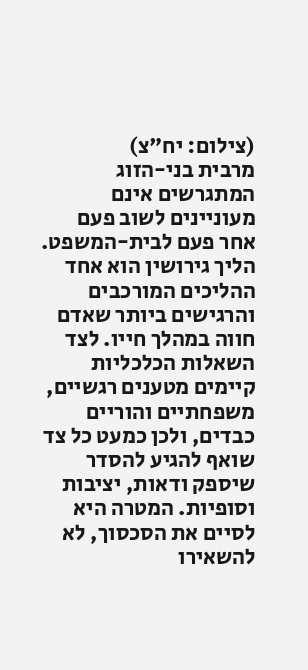(צילום: יח"צ)
מרבית בני-הזוג המתגרשים אינם מעוניינים לשוב פעם אחר פעם לבית-המשפט. הליך גירושין הוא אחד ההליכים המורכבים והרגישים ביותר שאדם חווה במהלך חייו. לצד השאלות הכלכליות קיימים מטענים רגשיים, משפחתיים והוריים כבדים, ולכן כמעט כל צד שואף להגיע להסדר שיספק ודאות, יציבות וסופיות. המטרה היא לסיים את הסכסוך, לא להשאירו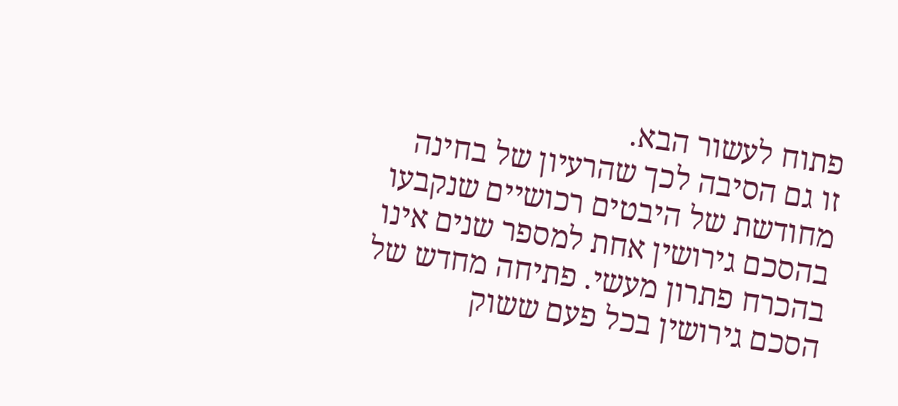פתוח לעשור הבא.
זו גם הסיבה לכך שהרעיון של בחינה מחודשת של היבטים רכושיים שנקבעו בהסכם גירושין אחת למספר שנים אינו בהכרח פתרון מעשי. פתיחה מחדש של הסכם גירושין בכל פעם ששוק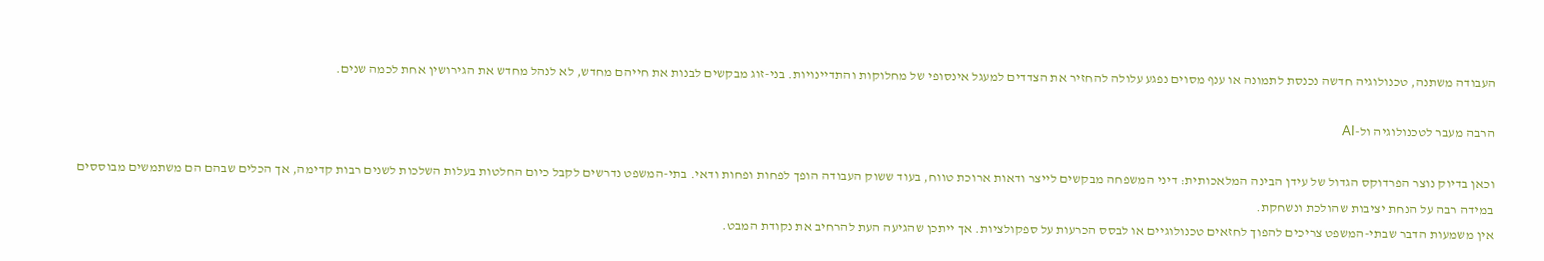העבודה משתנה, טכנולוגיה חדשה נכנסת לתמונה או ענף מסוים נפגע עלולה להחזיר את הצדדים למעגל אינסופי של מחלוקות והתדיינויות. בני-זוג מבקשים לבנות את חייהם מחדש, לא לנהל מחדש את הגירושין אחת לכמה שנים.

הרבה מעבר לטכנולוגיה ול-AI

וכאן בדיוק נוצר הפרדוקס הגדול של עידן הבינה המלאכותית: דיני המשפחה מבקשים לייצר ודאות ארוכת טווח, בעוד ששוק העבודה הופך לפחות ופחות ודאי. בתי-המשפט נדרשים לקבל כיום החלטות בעלות השלכות לשנים רבות קדימה, אך הכלים שבהם הם משתמשים מבוססים במידה רבה על הנחת יציבות שהולכת ונשחקת.
אין משמעות הדבר שבתי-המשפט צריכים להפוך לחזאים טכנולוגיים או לבסס הכרעות על ספקולציות. אך ייתכן שהגיעה העת להרחיב את נקודת המבט.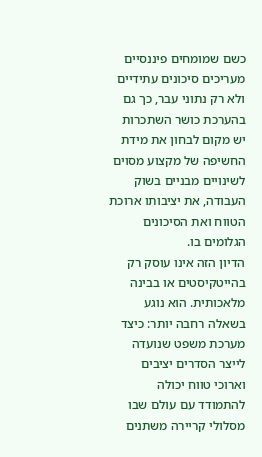כשם שמומחים פיננסיים מעריכים סיכונים עתידיים ולא רק נתוני עבר, כך גם בהערכת כושר השתכרות יש מקום לבחון את מידת החשיפה של מקצוע מסוים לשינויים מבניים בשוק העבודה, את יציבותו ארוכת הטווח ואת הסיכונים הגלומים בו.
הדיון הזה אינו עוסק רק בהייטקיסטים או בבינה מלאכותית. הוא נוגע בשאלה רחבה יותר: כיצד מערכת משפט שנועדה לייצר הסדרים יציבים וארוכי טווח יכולה להתמודד עם עולם שבו מסלולי קריירה משתנים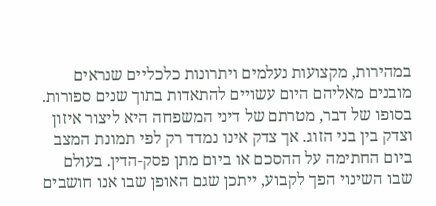במהירות, מקצועות נעלמים ויתרונות כלכליים שנראים מובנים מאליהם היום עשויים להתאדות בתוך שנים ספורות.
בסופו של דבר, מטרתם של דיני המשפחה היא ליצור איזון וצדק בין בני הזוג. אך צדק אינו נמדד רק לפי תמונת המצב ביום החתימה על ההסכם או ביום מתן פסק-הדין. בעולם שבו השינוי הפך לקבוע, ייתכן שגם האופן שבו אנו חושבים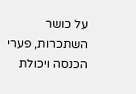על כושר השתכרות, פערי הכנסה ויכולת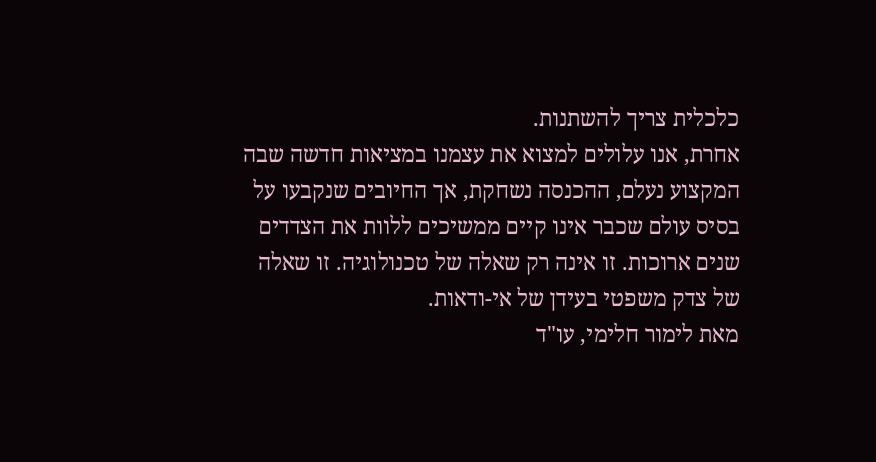כלכלית צריך להשתנות.
אחרת, אנו עלולים למצוא את עצמנו במציאות חדשה שבה המקצוע נעלם, ההכנסה נשחקת, אך החיובים שנקבעו על בסיס עולם שכבר אינו קיים ממשיכים ללוות את הצדדים שנים ארוכות. זו אינה רק שאלה של טכנולוגיה. זו שאלה של צדק משפטי בעידן של אי-ודאות.
מאת לימור חלימי, עו"ד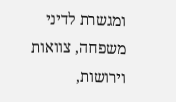ומגשרת לדיני משפחה, צוואות וירושות,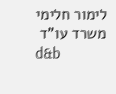לימור חלימי משרד עו"ד
d&b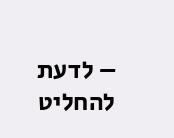– לדעת להחליט